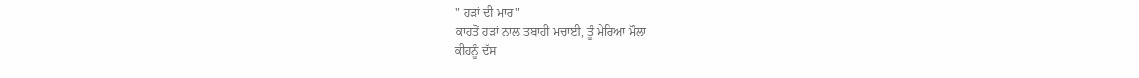" ਹੜਾਂ ਦੀ ਮਾਰ"
ਕਾਹਤੋਂ ਹੜਾਂ ਨਾਲ ਤਬਾਹੀ ਮਚਾਈ, ਤੂੰ ਮੇਰਿਆ ਮੌਲਾ
ਕੀਹਨੂੰ ਦੱਸ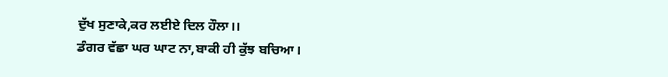ਦੁੱਖ ਸੁਣਾਕੇ,ਕਰ ਲਈਏ ਦਿਲ ਹੌਲਾ।।
ਡੰਗਰ ਵੱਛਾ ਘਰ ਘਾਟ ਨਾ,ਬਾਕੀ ਹੀ ਕੁੱਝ ਬਚਿਆ।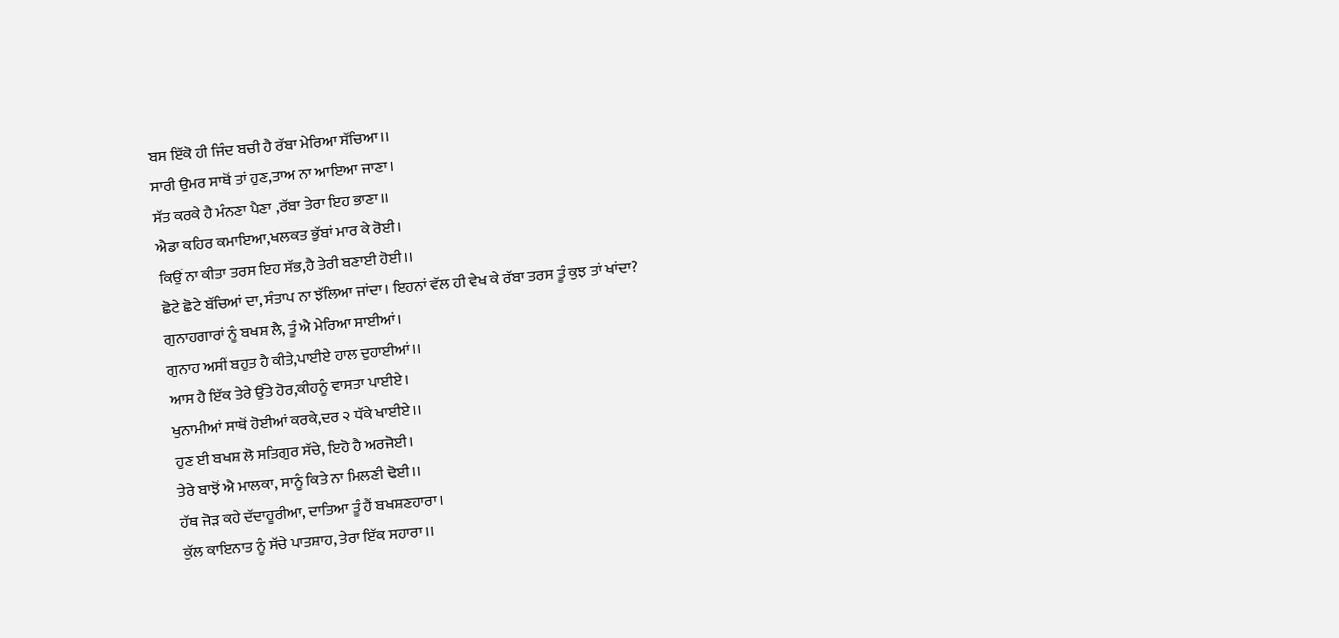ਬਸ ਇੱਕੋ ਹੀ ਜਿੰਦ ਬਚੀ ਹੈ ਰੱਬਾ ਮੇਰਿਆ ਸੱਚਿਆ।।
ਸਾਰੀ ਉਮਰ ਸਾਥੋਂ ਤਾਂ ਹੁਣ,ਤਾਅ ਨਾ ਆਇਆ ਜਾਣਾ।
ਸੱਤ ਕਰਕੇ ਹੈ ਮੰਨਣਾ ਪੈਣਾ ,ਰੱਬਾ ਤੇਰਾ ਇਹ ਭਾਣਾ।।
ਐਡਾ ਕਹਿਰ ਕਮਾਇਆ,ਖਲਕਤ ਭੁੱਬਾਂ ਮਾਰ ਕੇ ਰੋਈ।
ਕਿਉਂ ਨਾ ਕੀਤਾ ਤਰਸ ਇਹ ਸੱਭ,ਹੈ ਤੇਰੀ ਬਣਾਈ ਹੋਈ।।
ਛੋਟੇ ਛੋਟੇ ਬੱਚਿਆਂ ਦਾ, ਸੰਤਾਪ ਨਾ ਝੱਲਿਆ ਜਾਂਦਾ। ਇਹਨਾਂ ਵੱਲ ਹੀ ਵੇਖ ਕੇ ਰੱਬਾ ਤਰਸ ਤੂੰ ਕੁਝ ਤਾਂ ਖਾਂਦਾ?
ਗੁਨਾਹਗਾਰਾਂ ਨੂੰ ਬਖਸ਼ ਲੈ, ਤੂੰ ਐ ਮੇਰਿਆ ਸਾਈਆਂ।
ਗੁਨਾਹ ਅਸੀਂ ਬਹੁਤ ਹੈ ਕੀਤੇ,ਪਾਈਏ ਹਾਲ ਦੁਹਾਈਆਂ।।
ਆਸ ਹੈ ਇੱਕ ਤੇਰੇ ਉੱਤੇ ਹੋਰ,ਕੀਹਨੂੰ ਵਾਸਤਾ ਪਾਈਏ।
ਖੁਨਾਮੀਆਂ ਸਾਥੋਂ ਹੋਈਆਂ ਕਰਕੇ,ਦਰ ੨ ਧੱਕੇ ਖਾਈਏ।।
ਹੁਣ ਈ ਬਖਸ਼ ਲੋ ਸਤਿਗੁਰ ਸੱਚੇ, ਇਹੋ ਹੈ ਅਰਜੋਈ।
ਤੇਰੇ ਬਾਝੋਂ ਐ ਮਾਲਕਾ, ਸਾਨੂੰ ਕਿਤੇ ਨਾ ਮਿਲਣੀ ਢੋਈ।।
ਹੱਥ ਜੋੜ ਕਹੇ ਦੱਦਾਹੂਰੀਆ, ਦਾਤਿਆ ਤੂੰ ਹੈਂ ਬਖਸ਼ਣਹਾਰਾ।
ਕੁੱਲ ਕਾਇਨਾਤ ਨੂੰ ਸੱਚੇ ਪਾਤਸ਼ਾਹ, ਤੇਰਾ ਇੱਕ ਸਹਾਰਾ।।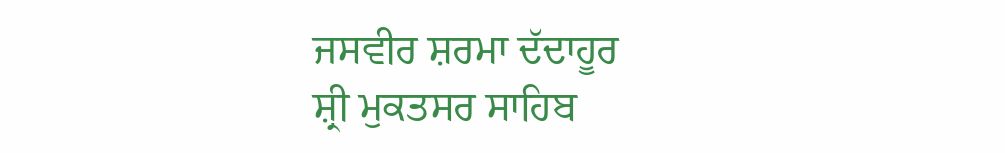ਜਸਵੀਰ ਸ਼ਰਮਾ ਦੱਦਾਹੂਰ
ਸ਼੍ਰੀ ਮੁਕਤਸਰ ਸਾਹਿਬ